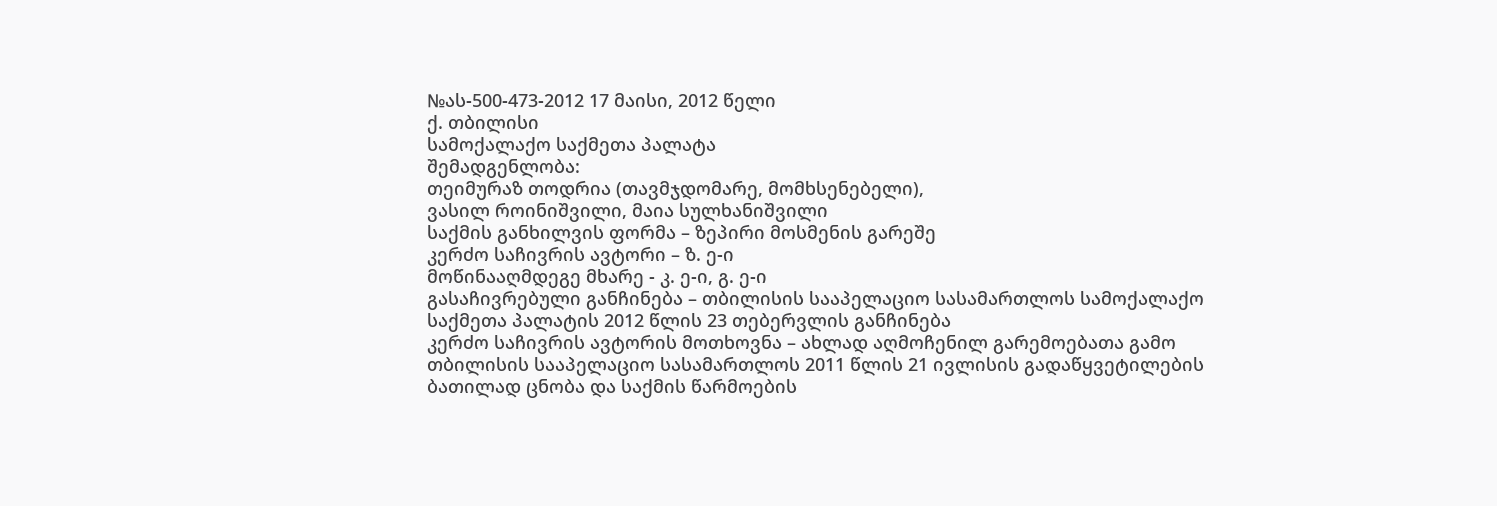№ას-500-473-2012 17 მაისი, 2012 წელი
ქ. თბილისი
სამოქალაქო საქმეთა პალატა
შემადგენლობა:
თეიმურაზ თოდრია (თავმჯდომარე, მომხსენებელი),
ვასილ როინიშვილი, მაია სულხანიშვილი
საქმის განხილვის ფორმა – ზეპირი მოსმენის გარეშე
კერძო საჩივრის ავტორი – ზ. ე-ი
მოწინააღმდეგე მხარე - კ. ე-ი, გ. ე-ი
გასაჩივრებული განჩინება – თბილისის სააპელაციო სასამართლოს სამოქალაქო საქმეთა პალატის 2012 წლის 23 თებერვლის განჩინება
კერძო საჩივრის ავტორის მოთხოვნა – ახლად აღმოჩენილ გარემოებათა გამო თბილისის სააპელაციო სასამართლოს 2011 წლის 21 ივლისის გადაწყვეტილების ბათილად ცნობა და საქმის წარმოების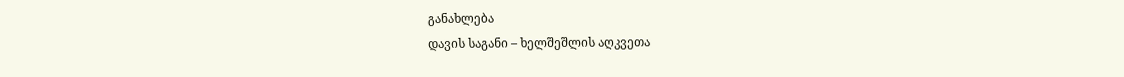განახლება
დავის საგანი – ხელშეშლის აღკვეთა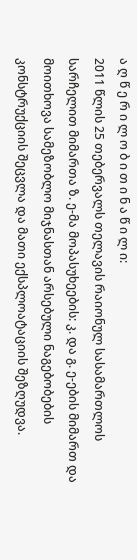ა ღ წ ე რ ი ლ ო ბ ი თ ი ნ ა წ ი ლ ი:
2011 წლის 25 თებერვალს თელავის რაიონულ სასამართლოს სარჩელით მიმართა ზ. ე-მა მოპასუხეების: კ. და გ. ე-ების მიმართ და მოითხოვა სამეზობლო მიჯნასთან არსებული ნაგებობების კონსტრუქციის შეცვლა და მათი ექსპლოატაციის შეზღუდვა.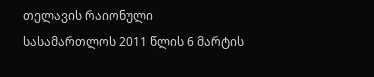თელავის რაიონული სასამართლოს 2011 წლის 6 მარტის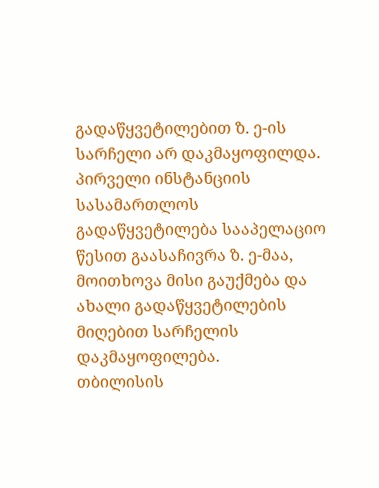გადაწყვეტილებით ზ. ე-ის სარჩელი არ დაკმაყოფილდა.
პირველი ინსტანციის სასამართლოს გადაწყვეტილება სააპელაციო წესით გაასაჩივრა ზ. ე-მაა, მოითხოვა მისი გაუქმება და ახალი გადაწყვეტილების მიღებით სარჩელის დაკმაყოფილება.
თბილისის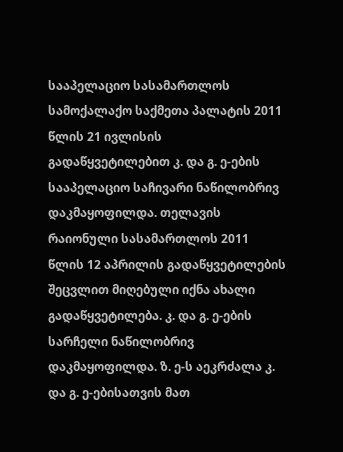სააპელაციო სასამართლოს სამოქალაქო საქმეთა პალატის 2011 წლის 21 ივლისის გადაწყვეტილებით კ. და გ. ე-ების სააპელაციო საჩივარი ნაწილობრივ დაკმაყოფილდა. თელავის რაიონული სასამართლოს 2011 წლის 12 აპრილის გადაწყვეტილების შეცვლით მიღებული იქნა ახალი გადაწყვეტილება. კ. და გ. ე-ების სარჩელი ნაწილობრივ დაკმაყოფილდა. ზ. ე-ს აეკრძალა კ. და გ. ე-ებისათვის მათ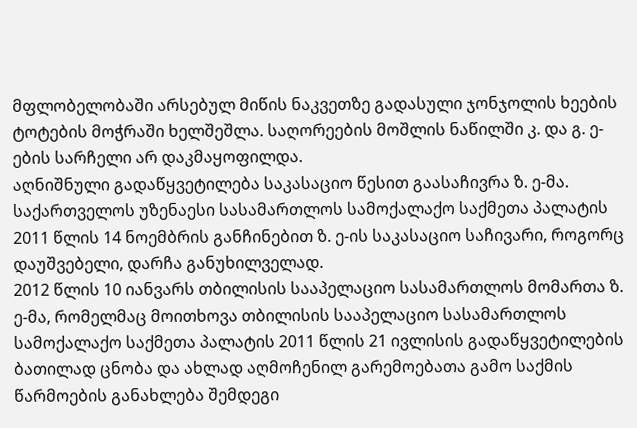მფლობელობაში არსებულ მიწის ნაკვეთზე გადასული ჯონჯოლის ხეების ტოტების მოჭრაში ხელშეშლა. საღორეების მოშლის ნაწილში კ. და გ. ე-ების სარჩელი არ დაკმაყოფილდა.
აღნიშნული გადაწყვეტილება საკასაციო წესით გაასაჩივრა ზ. ე-მა.
საქართველოს უზენაესი სასამართლოს სამოქალაქო საქმეთა პალატის 2011 წლის 14 ნოემბრის განჩინებით ზ. ე-ის საკასაციო საჩივარი, როგორც დაუშვებელი, დარჩა განუხილველად.
2012 წლის 10 იანვარს თბილისის სააპელაციო სასამართლოს მომართა ზ. ე-მა, რომელმაც მოითხოვა თბილისის სააპელაციო სასამართლოს სამოქალაქო საქმეთა პალატის 2011 წლის 21 ივლისის გადაწყვეტილების ბათილად ცნობა და ახლად აღმოჩენილ გარემოებათა გამო საქმის წარმოების განახლება შემდეგი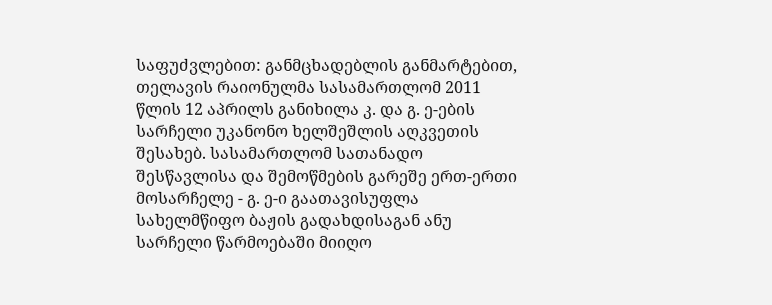საფუძვლებით: განმცხადებლის განმარტებით, თელავის რაიონულმა სასამართლომ 2011 წლის 12 აპრილს განიხილა კ. და გ. ე-ების სარჩელი უკანონო ხელშეშლის აღკვეთის შესახებ. სასამართლომ სათანადო შესწავლისა და შემოწმების გარეშე ერთ-ერთი მოსარჩელე - გ. ე-ი გაათავისუფლა სახელმწიფო ბაჟის გადახდისაგან ანუ სარჩელი წარმოებაში მიიღო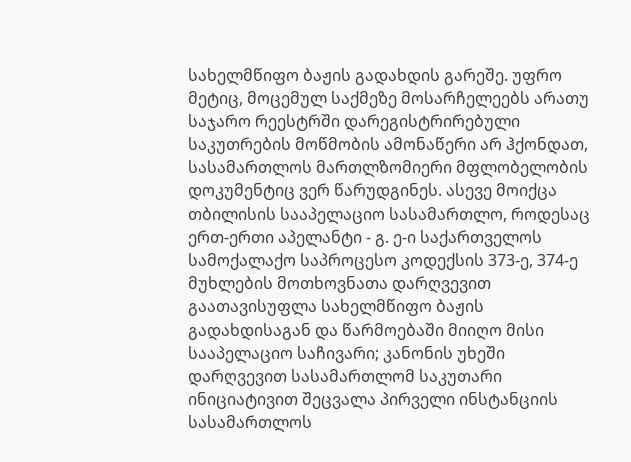სახელმწიფო ბაჟის გადახდის გარეშე. უფრო მეტიც, მოცემულ საქმეზე მოსარჩელეებს არათუ საჯარო რეესტრში დარეგისტრირებული საკუთრების მოწმობის ამონაწერი არ ჰქონდათ, სასამართლოს მართლზომიერი მფლობელობის დოკუმენტიც ვერ წარუდგინეს. ასევე მოიქცა თბილისის სააპელაციო სასამართლო, როდესაც ერთ-ერთი აპელანტი - გ. ე-ი საქართველოს სამოქალაქო საპროცესო კოდექსის 373-ე, 374-ე მუხლების მოთხოვნათა დარღვევით გაათავისუფლა სახელმწიფო ბაჟის გადახდისაგან და წარმოებაში მიიღო მისი სააპელაციო საჩივარი; კანონის უხეში დარღვევით სასამართლომ საკუთარი ინიციატივით შეცვალა პირველი ინსტანციის სასამართლოს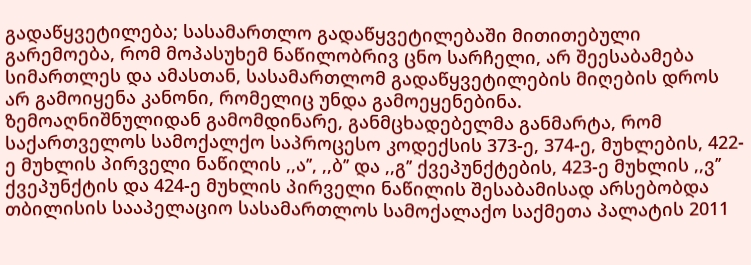გადაწყვეტილება; სასამართლო გადაწყვეტილებაში მითითებული გარემოება, რომ მოპასუხემ ნაწილობრივ ცნო სარჩელი, არ შეესაბამება სიმართლეს და ამასთან, სასამართლომ გადაწყვეტილების მიღების დროს არ გამოიყენა კანონი, რომელიც უნდა გამოეყენებინა.
ზემოაღნიშნულიდან გამომდინარე, განმცხადებელმა განმარტა, რომ საქართველოს სამოქალქო საპროცესო კოდექსის 373-ე, 374-ე, მუხლების, 422-ე მუხლის პირველი ნაწილის ,,ა’’, ,,ბ’’ და ,,გ’’ ქვეპუნქტების, 423-ე მუხლის ,,ვ’’ ქვეპუნქტის და 424-ე მუხლის პირველი ნაწილის შესაბამისად არსებობდა თბილისის სააპელაციო სასამართლოს სამოქალაქო საქმეთა პალატის 2011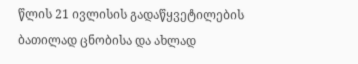წლის 21 ივლისის გადაწყვეტილების ბათილად ცნობისა და ახლად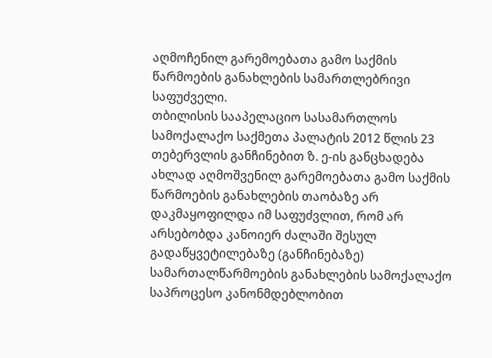აღმოჩენილ გარემოებათა გამო საქმის წარმოების განახლების სამართლებრივი საფუძველი.
თბილისის სააპელაციო სასამართლოს სამოქალაქო საქმეთა პალატის 2012 წლის 23 თებერვლის განჩინებით ზ. ე-ის განცხადება ახლად აღმოშვენილ გარემოებათა გამო საქმის წარმოების განახლების თაობაზე არ დაკმაყოფილდა იმ საფუძვლით, რომ არ არსებობდა კანოიერ ძალაში შესულ გადაწყვეტილებაზე (განჩინებაზე) სამართალწარმოების განახლების სამოქალაქო საპროცესო კანონმდებლობით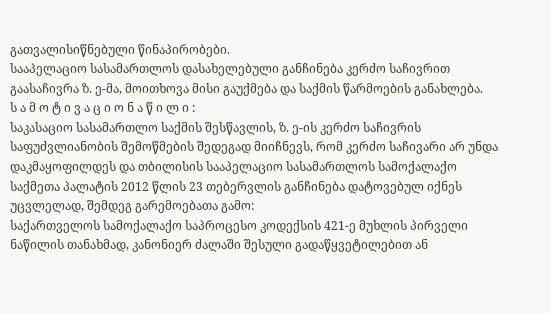გათვალისიწნებული წინაპირობები.
სააპელაციო სასამართლოს დასახელებული განჩინება კერძო საჩივრით გაასაჩივრა ზ. ე-მა, მოითხოვა მისი გაუქმება და საქმის წარმოების განახლება.
ს ა მ ო ტ ი ვ ა ც ი ო ნ ა წ ი ლ ი :
საკასაციო სასამართლო საქმის შესწავლის, ზ. ე-ის კერძო საჩივრის საფუძვლიანობის შემოწმების შედეგად მიიჩნევს, რომ კერძო საჩივარი არ უნდა დაკმაყოფილდეს და თბილისის სააპელაციო სასამართლოს სამოქალაქო საქმეთა პალატის 2012 წლის 23 თებერვლის განჩინება დატოვებულ იქნეს უცვლელად, შემდეგ გარემოებათა გამო:
საქართველოს სამოქალაქო საპროცესო კოდექსის 421-ე მუხლის პირველი ნაწილის თანახმად, კანონიერ ძალაში შესული გადაწყვეტილებით ან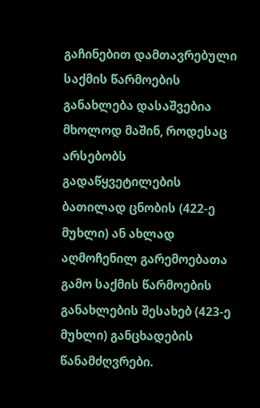გაჩინებით დამთავრებული საქმის წარმოების განახლება დასაშვებია მხოლოდ მაშინ, როდესაც არსებობს გადაწყვეტილების ბათილად ცნობის (422-ე მუხლი) ან ახლად აღმოჩენილ გარემოებათა გამო საქმის წარმოების განახლების შესახებ (423-ე მუხლი) განცხადების წანამძღვრები.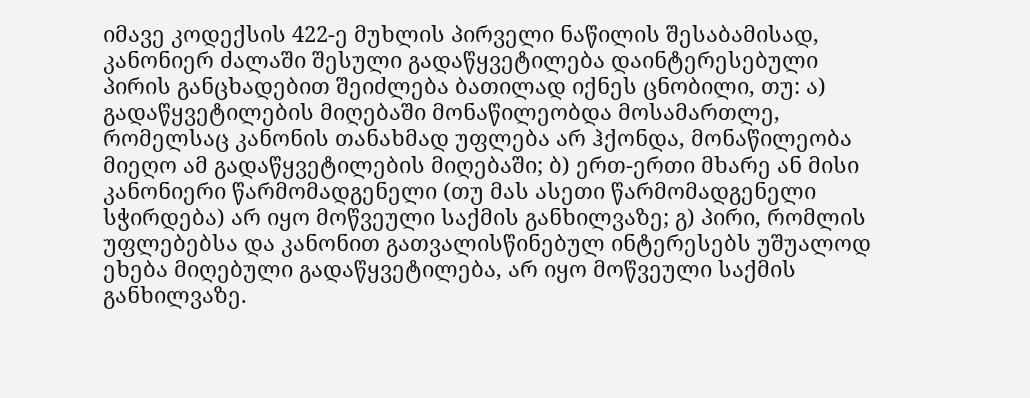იმავე კოდექსის 422-ე მუხლის პირველი ნაწილის შესაბამისად, კანონიერ ძალაში შესული გადაწყვეტილება დაინტერესებული პირის განცხადებით შეიძლება ბათილად იქნეს ცნობილი, თუ: ა) გადაწყვეტილების მიღებაში მონაწილეობდა მოსამართლე, რომელსაც კანონის თანახმად უფლება არ ჰქონდა, მონაწილეობა მიეღო ამ გადაწყვეტილების მიღებაში; ბ) ერთ-ერთი მხარე ან მისი კანონიერი წარმომადგენელი (თუ მას ასეთი წარმომადგენელი სჭირდება) არ იყო მოწვეული საქმის განხილვაზე; გ) პირი, რომლის უფლებებსა და კანონით გათვალისწინებულ ინტერესებს უშუალოდ ეხება მიღებული გადაწყვეტილება, არ იყო მოწვეული საქმის განხილვაზე.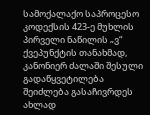სამოქალაქო საპროცესო კოდექსის 423-ე მუხლის პირველი ნაწილის „ვ“ ქვეპუნქტის თანახმად, კანონიერ ძალაში შესული გადაწყვეტილება შეიძლება გასაჩივრდეს ახლად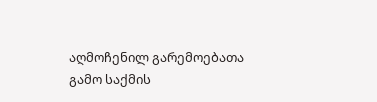აღმოჩენილ გარემოებათა გამო საქმის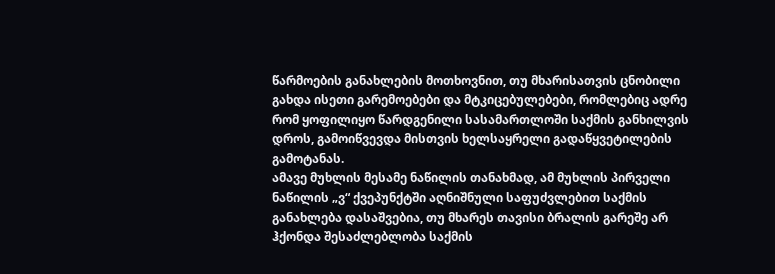წარმოების განახლების მოთხოვნით, თუ მხარისათვის ცნობილი გახდა ისეთი გარემოებები და მტკიცებულებები, რომლებიც ადრე რომ ყოფილიყო წარდგენილი სასამართლოში საქმის განხილვის დროს, გამოიწვევდა მისთვის ხელსაყრელი გადაწყვეტილების გამოტანას.
ამავე მუხლის მესამე ნაწილის თანახმად, ამ მუხლის პირველი ნაწილის „ვ“ ქვეპუნქტში აღნიშნული საფუძვლებით საქმის განახლება დასაშვებია, თუ მხარეს თავისი ბრალის გარეშე არ ჰქონდა შესაძლებლობა საქმის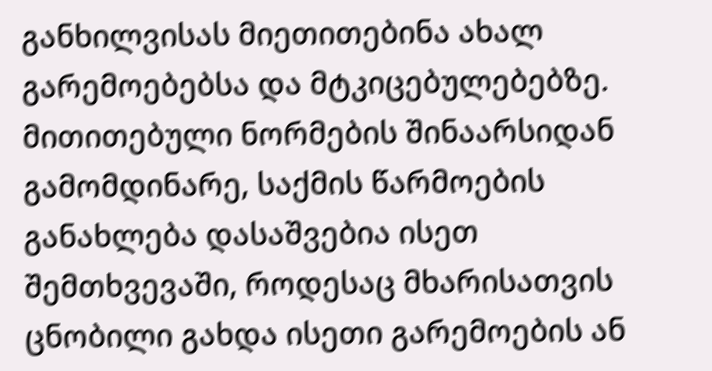განხილვისას მიეთითებინა ახალ გარემოებებსა და მტკიცებულებებზე.
მითითებული ნორმების შინაარსიდან გამომდინარე, საქმის წარმოების განახლება დასაშვებია ისეთ შემთხვევაში, როდესაც მხარისათვის ცნობილი გახდა ისეთი გარემოების ან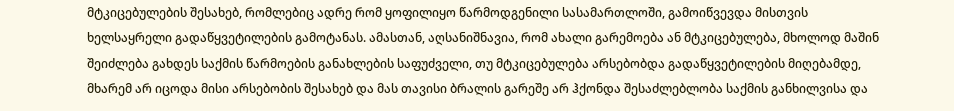მტკიცებულების შესახებ, რომლებიც ადრე რომ ყოფილიყო წარმოდგენილი სასამართლოში, გამოიწვევდა მისთვის ხელსაყრელი გადაწყვეტილების გამოტანას. ამასთან, აღსანიშნავია, რომ ახალი გარემოება ან მტკიცებულება, მხოლოდ მაშინ შეიძლება გახდეს საქმის წარმოების განახლების საფუძველი, თუ მტკიცებულება არსებობდა გადაწყვეტილების მიღებამდე, მხარემ არ იცოდა მისი არსებობის შესახებ და მას თავისი ბრალის გარეშე არ ჰქონდა შესაძლებლობა საქმის განხილვისა და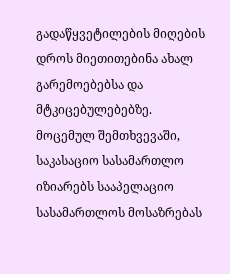გადაწყვეტილების მიღების დროს მიეთითებინა ახალ გარემოებებსა და მტკიცებულებებზე.
მოცემულ შემთხვევაში, საკასაციო სასამართლო იზიარებს სააპელაციო სასამართლოს მოსაზრებას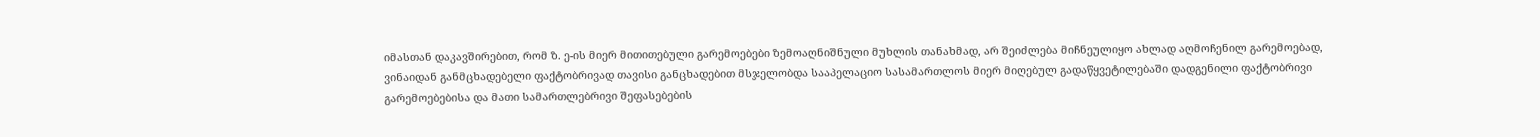იმასთან დაკავშირებით, რომ ზ. ე-ის მიერ მითითებული გარემოებები ზემოაღნიშნული მუხლის თანახმად, არ შეიძლება მიჩნეულიყო ახლად აღმოჩენილ გარემოებად, ვინაიდან განმცხადებელი ფაქტობრივად თავისი განცხადებით მსჯელობდა სააპელაციო სასამართლოს მიერ მიღებულ გადაწყვეტილებაში დადგენილი ფაქტობრივი გარემოებებისა და მათი სამართლებრივი შეფასებების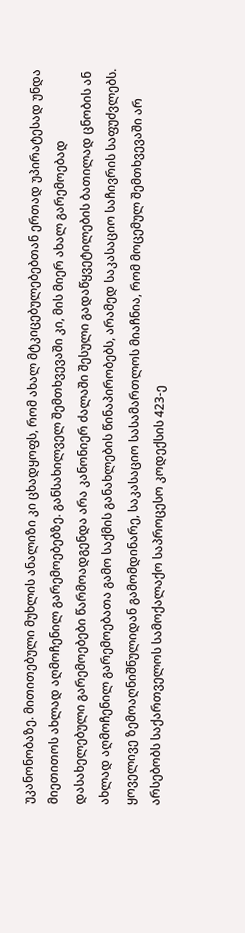უკანონობაზე. მითითებული მუხლის ანალიზი კი ცხადყოფს, რომ ახალ მტკიცებულებებთან ერთად უპირატესად უნდა მიეთითოს ახლად აღმოჩენილ გარემოებებზე. განსახილველ შემთხვევაში კი, მის მიერ ახალ გარემოებად დასახელებული გარემოებები წარმოადგენდა არა კანონიერ ძალაში შესული გადაწყვეტილების ბათილად ცნობის ან ახლად აღმოჩენილ გარემოებათა გამო საქმის განახლების წინაპირობებს, არამედ საკასაციო საჩივრის საფუძვლებს.
ყოველივე ზემოაღნიშნულიდან გამომდინარე, საკასაციო სასამართლოს მიაჩნია, რომ მოცემულ შემთხვევაში არ არსებობს საქართველოს სამოქალაქო საპროცესო კოდექსის 423-ე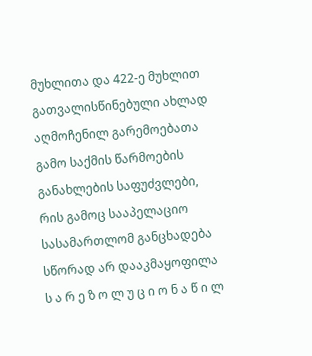მუხლითა და 422-ე მუხლით გათვალისწინებული ახლად აღმოჩენილ გარემოებათა გამო საქმის წარმოების განახლების საფუძვლები, რის გამოც სააპელაციო სასამართლომ განცხადება სწორად არ დააკმაყოფილა
ს ა რ ე ზ ო ლ უ ც ი ო ნ ა წ ი ლ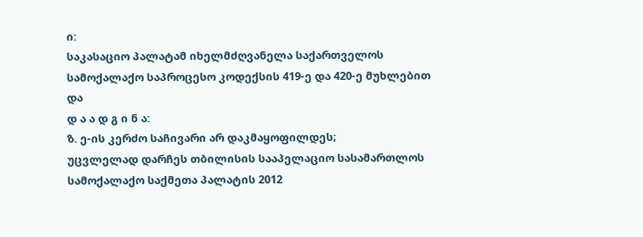ი:
საკასაციო პალატამ იხელმძღვანელა საქართველოს სამოქალაქო საპროცესო კოდექსის 419-ე და 420-ე მუხლებით და
დ ა ა დ გ ი ნ ა:
ზ. ე-ის კერძო საჩივარი არ დაკმაყოფილდეს;
უცვლელად დარჩეს თბილისის სააპელაციო სასამართლოს სამოქალაქო საქმეთა პალატის 2012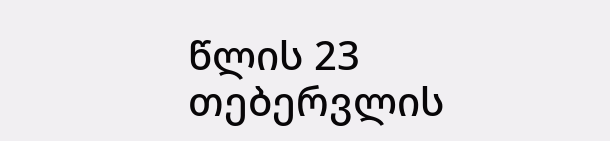წლის 23 თებერვლის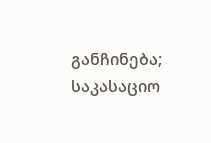განჩინება;
საკასაციო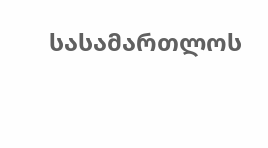სასამართლოს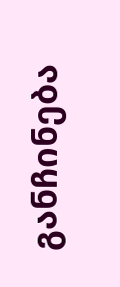განჩინება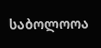საბოლოოა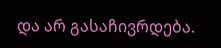და არ გასაჩივრდება.